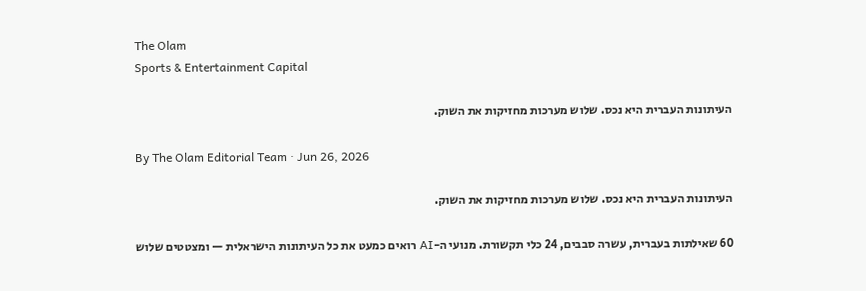The Olam
Sports & Entertainment Capital

העיתונות העברית היא נכס. שלוש מערכות מחזיקות את השוק.

By The Olam Editorial Team · Jun 26, 2026

העיתונות העברית היא נכס. שלוש מערכות מחזיקות את השוק.

60 שאילתות בעברית, עשרה סבבים, 24 כלי תקשורת. מנועי ה-AI רואים כמעט את כל העיתונות הישראלית — ומצטטים שלוש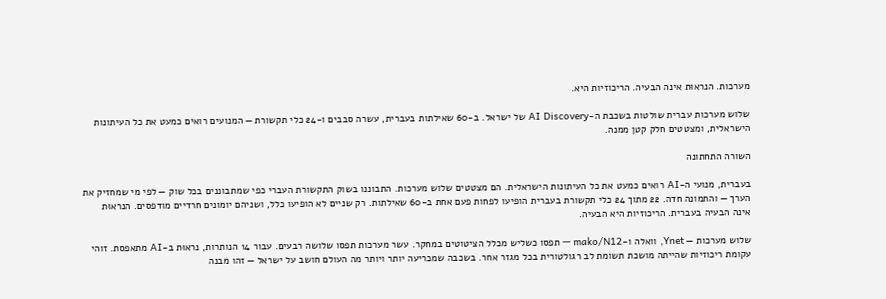מערכות. הנראוּת אינה הבעיה. הריכוזיות היא.

שלוש מערכות עברית שולטות בשכבת ה-AI Discovery של ישראל. ב-60 שאילתות בעברית, עשרה סבבים ו-24 כלי תקשורת — המנועים רואים כמעט את כל העיתונות הישראלית, ומצטטים חלק קטן ממנה.

השורה התחתונה

בעברית, מנועי ה-AI רואים כמעט את כל העיתונות הישראלית. הם מצטטים שלוש מערכות. התבוננו בשוק התקשורת העברי כפי שמתבוננים בכל שוק — לפי מי שמחזיק את הערך — והתמונה חדה. 22 מתוך 24 כלי תקשורת בעברית הופיעו לפחות פעם אחת ב-60 שאילתות. רק שניים לא הופיעו כלל, ושניהם יומונים חרדיים מודפסים. הנראוּת אינה הבעיה בעברית. הריכוזיות היא הבעיה.

שלוש מערכות — Ynet, וואלה ו-mako/N12 — תפסו כשליש מכלל הציטוטים במחקר. עשר מערכות תפסו שלושה רבעים. עבור 14 הנותרות, נראוּת ב-AI מתאפסת. זוהי עקומת ריכוזיות שהייתה מושכת תשומת לב רגולטורית בכל מגזר אחר. בשכבה שמכריעה יותר ויותר מה העולם חושב על ישראל — זהו מבנה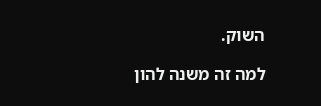השוק.

למה זה משנה להון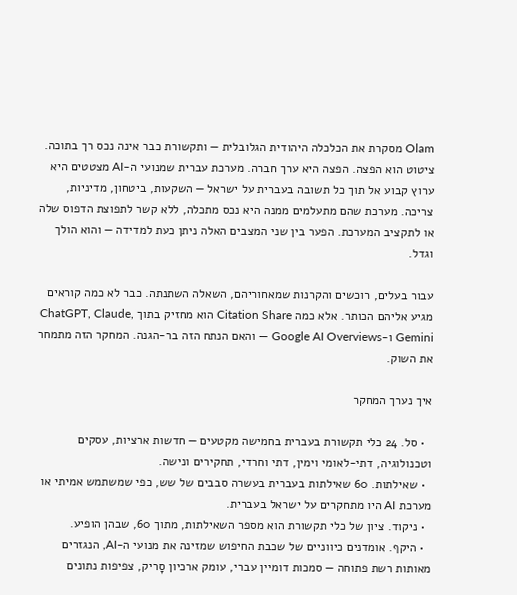Olam מסקרת את הכלכלה היהודית הגלובלית — ותקשורת כבר אינה נכס רך בתוכה. ציטוט הוא הפצה. הפצה היא ערך חברה. מערכת עברית שמנועי ה-AI מצטטים היא ערוץ קבוע אל תוך כל תשובה בעברית על ישראל — השקעות, ביטחון, מדיניות, צריכה. מערכת שהם מתעלמים ממנה היא נכס מתכלה, ללא קשר לתפוצת הדפוס שלה או לתקציב המערכת. הפער בין שני המצבים האלה ניתן כעת למדידה — והוא הולך וגדל.

עבור בעלים, רוכשים והקרנות שמאחוריהם, השאלה השתנתה. כבר לא כמה קוראים מגיע אליהם הכותר. אלא כמה Citation Share הוא מחזיק בתוך ChatGPT, Claude, Gemini ו-Google AI Overviews — והאם הנתח הזה בר-הגנה. המחקר הזה מתמחר את השוק.

איך נערך המחקר

  • סל. 24 כלי תקשורת בעברית בחמישה מקטעים — חדשות ארציות, עסקים וטכנולוגיה, דתי-לאומי וימין, דתי וחרדי, תחקירים ונישה.
  • שאילתות. 60 שאילתות בעברית בעשרה סבבים של שש, כפי שמשתמש אמיתי או מערכת AI היו מתחקרים על ישראל בעברית.
  • ניקוד. ציון של כלי תקשורת הוא מספר השאילתות, מתוך 60, שבהן הופיע.
  • היקף. אומדנים כיווניים של שכבת החיפוש שמזינה את מנועי ה-AI, הנגזרים מאותות רשת פתוחה — סמכות דומיין עברי, עומק ארכיון סָריק, צפיפות נתונים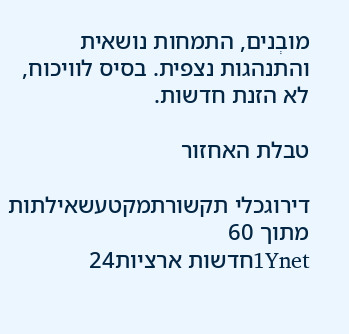מובְנים, התמחות נושאית והתנהגות נצפית. בסיס לוויכוח, לא הזנת חדשות.

טבלת האחזור

דירוגכלי תקשורתמקטעשאילתות מתוך 60
1Ynetחדשות ארציות24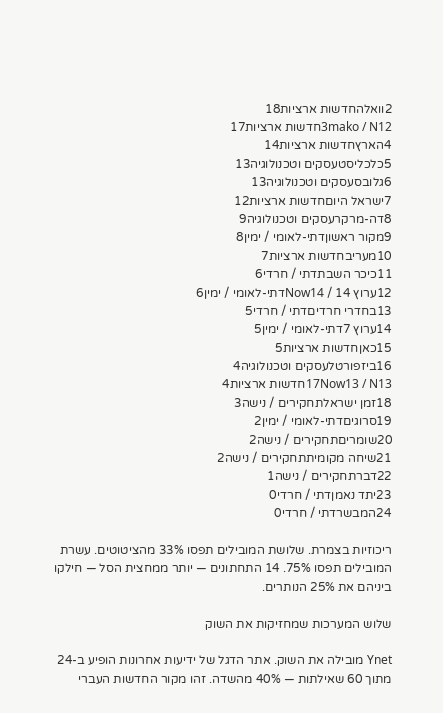2וואלהחדשות ארציות18
3mako / N12חדשות ארציות17
4הארץחדשות ארציות14
5כלכליסטעסקים וטכנולוגיה13
6גלובסעסקים וטכנולוגיה13
7ישראל היוםחדשות ארציות12
8דה-מרקרעסקים וטכנולוגיה9
9מקור ראשוןדתי-לאומי / ימין8
10מעריבחדשות ארציות7
11כיכר השבתדתי / חרדי6
12ערוץ 14 / Now14דתי-לאומי / ימין6
13בחדרי חרדיםדתי / חרדי5
14ערוץ 7דתי-לאומי / ימין5
15כאןחדשות ארציות5
16ביזפורטלעסקים וטכנולוגיה4
17Now13 / N13חדשות ארציות4
18זמן ישראלתחקירים / נישה3
19סרוגיםדתי-לאומי / ימין2
20שומריםתחקירים / נישה2
21שיחה מקומיתתחקירים / נישה2
22דברתחקירים / נישה1
23יתד נאמןדתי / חרדי0
24המבשרדתי / חרדי0

ריכוזיות בצמרת. שלושת המובילים תפסו 33% מהציטוטים. עשרת המובילים תפסו 75%. 14 התחתונים — יותר ממחצית הסל — חילקו ביניהם את 25% הנותרים.

שלוש המערכות שמחזיקות את השוק

Ynet מובילה את השוק. אתר הדגל של ידיעות אחרונות הופיע ב-24 מתוך 60 שאילתות — 40% מהשדה. זהו מקור החדשות העברי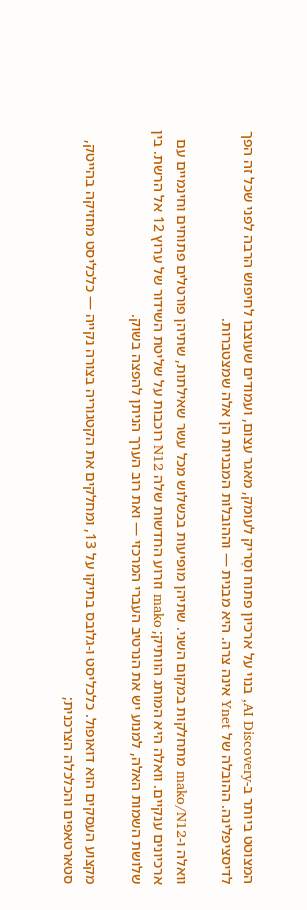המצוטט ביותר ב-AI Discovery, בנוי על ארכיון פתוח וסָריק לעומק, מאגר עצום, ועמודים שעוצבו לחיפוש הרבה לפני שכל זה הפך לדיסציפלינה. ההובלה של Ynet אינה צרה. היא מבנית — וההובלות המבניות הן אלה שמצטברות.

וואלה ו-mako/N12 מתחלקות במקום השני. שתיהן מופיעות בכשלוש מכל עשר שאילתות, שתיהן פורטלים פתוחים וחינמיים עם ארכיונים ענקיים. וואלה היא המותג הוותיק; mako וזרוע החדשות שלה N12 רוכבות על שליטת השידור של ערוץ 12 אל הרשת. בין שלושת השמות האלה, למנוע יש את הנרטיב העברי המרכזי — ואת רוב הערך הניתן להפצה בשוק.

מקצוע העסקים הוא דואופול. כלכליסט ו-גלובס בתיקו על 13, ומחלקים את הקטגוריה בצורה נקייה — כלכליסט מחזיקה בהייטק, סטארטאפים והכלכלה הצרכנית;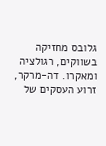גלובס מחזיקה בשווקים, רגולציה ומאקרו. דה-מרקר, זרוע העסקים של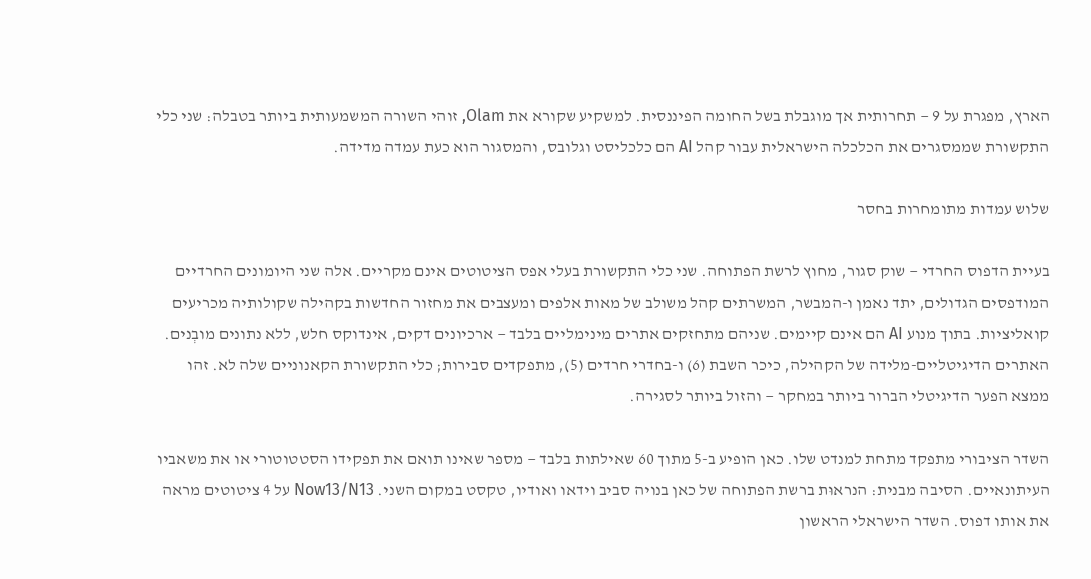הארץ, מפגרת על 9 — תחרותית אך מוגבלת בשל החומה הפיננסית. למשקיע שקורא את Olam, זוהי השורה המשמעותית ביותר בטבלה: שני כלי התקשורת שממסגרים את הכלכלה הישראלית עבור קהל AI הם כלכליסט וגלובס, והמסגור הוא כעת עמדה מדידה.

שלוש עמדות מתומחרות בחסר

בעיית הדפוס החרדי — שוק סגור, מחוץ לרשת הפתוחה. שני כלי התקשורת בעלי אפס הציטוטים אינם מקריים. אלה שני היומונים החרדיים המודפסים הגדולים, יתד נאמן ו-המבשר, המשרתים קהל משולב של מאות אלפים ומעצבים את מחזור החדשות בקהילה שקולותיה מכריעים קואליציות. בתוך מנוע AI הם אינם קיימים. שניהם מתחזקים אתרים מינימליים בלבד — ארכיונים דקים, אינדוקס חלש, ללא נתונים מובְנים. האתרים הדיגיטליים-מלידה של הקהילה, כיכר השבת (6) ו-בחדרי חרדים (5), מתפקדים סבירות; כלי התקשורת הקאנוניים שלה לא. זהו ממצא הפער הדיגיטלי הברור ביותר במחקר — והזול ביותר לסגירה.

השדר הציבורי מתפקד מתחת למנדט שלו. כאן הופיע ב-5 מתוך 60 שאילתות בלבד — מספר שאינו תואם את תפקידו הסטטוטורי או את משאביו העיתונאיים. הסיבה מבנית: הנראוּת ברשת הפתוחה של כאן בנויה סביב וידאו ואודיו, טקסט במקום השני. Now13/N13 על 4 ציטוטים מראה את אותו דפוס. השדר הישראלי הראשון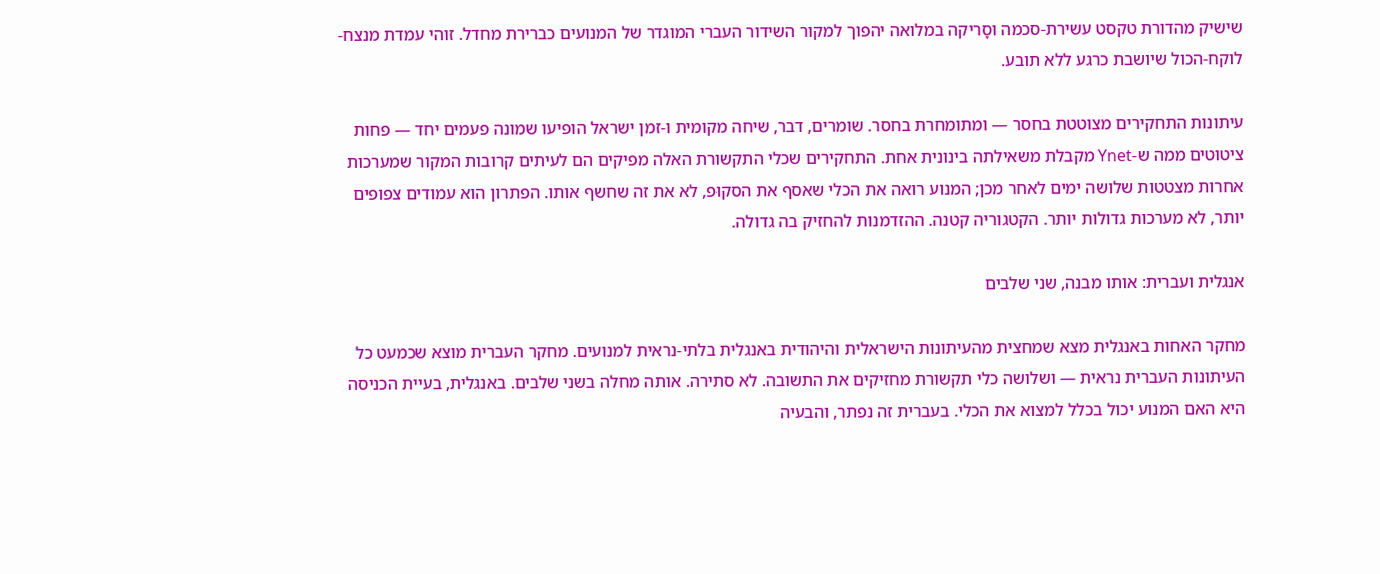שישיק מהדורת טקסט עשירת-סכמה וסָריקה במלואה יהפוך למקור השידור העברי המוגדר של המנועים כברירת מחדל. זוהי עמדת מנצח-לוקח-הכול שיושבת כרגע ללא תובע.

עיתונות התחקירים מצוטטת בחסר — ומתומחרת בחסר. שומרים, דבר, שיחה מקומית ו-זמן ישראל הופיעו שמונה פעמים יחד — פחות ציטוטים ממה ש-Ynet מקבלת משאילתה בינונית אחת. התחקירים שכלי התקשורת האלה מפיקים הם לעיתים קרובות המקור שמערכות אחרות מצטטות שלושה ימים לאחר מכן; המנוע רואה את הכלי שאסף את הסקוּפ, לא את זה שחשף אותו. הפתרון הוא עמודים צפופים יותר, לא מערכות גדולות יותר. הקטגוריה קטנה. ההזדמנות להחזיק בה גדולה.

אנגלית ועברית: אותו מבנה, שני שלבים

מחקר האחות באנגלית מצא שמחצית מהעיתונות הישראלית והיהודית באנגלית בלתי-נראית למנועים. מחקר העברית מוצא שכמעט כל העיתונות העברית נראית — ושלושה כלי תקשורת מחזיקים את התשובה. לא סתירה. אותה מחלה בשני שלבים. באנגלית, בעיית הכניסה היא האם המנוע יכול בכלל למצוא את הכלי. בעברית זה נפתר, והבעיה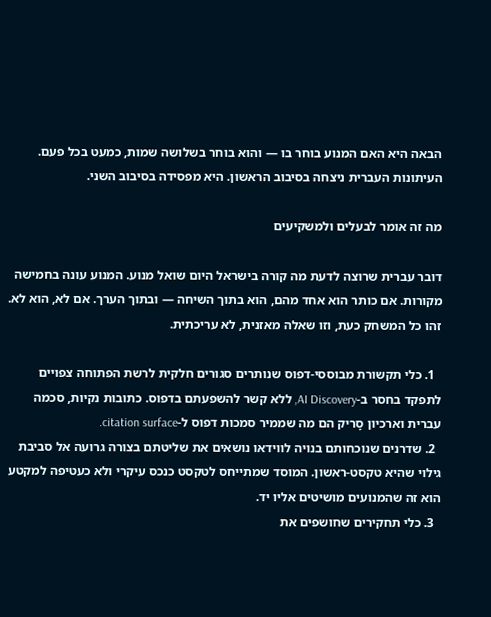הבאה היא האם המנוע בוחר בו — והוא בוחר בשלושה שמות, כמעט בכל פעם. העיתונות העברית ניצחה בסיבוב הראשון. היא מפסידה בסיבוב השני.

מה זה אומר לבעלים ולמשקיעים

דובר עברית שרוצה לדעת מה קורה בישראל היום שואל מנוע. המנוע עונה בחמישה מקורות. אם כותר הוא אחד מהם, הוא בתוך השיחה — ובתוך הערך. אם לא, הוא לא. זהו כל המשחק כעת, וזו שאלה מאזנית, לא עריכתית.

  1. כלי תקשורת מבוססי-דפוס שנותרים סגורים חלקית לרשת הפתוחה צפויים לתפקד בחסר ב-AI Discovery, ללא קשר להשפעתם בדפוס. כתובות נקיות, סכמה עברית וארכיון סָריק הם מה שממיר סמכות דפוס ל-citation surface.
  2. שדרנים שנוכחותם בנויה לווידאו נושאים את שליטתם בצורה גרועה אל סביבת גילוי שהיא טקסט-ראשון. המוסד שמתייחס לטקסט כנכס עיקרי ולא כעטיפה למקטע הוא זה שהמנועים מושיטים אליו יד.
  3. כלי תחקירים שחושפים את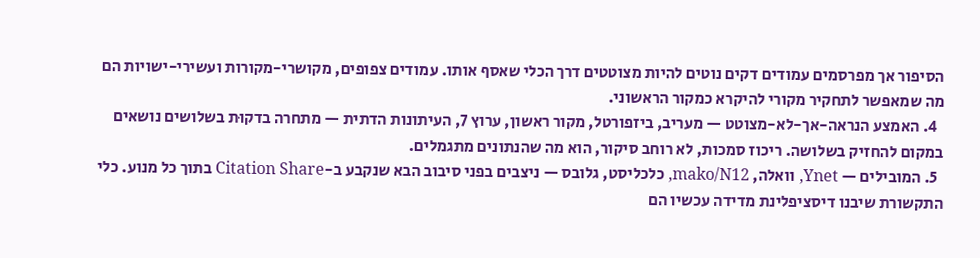הסיפור אך מפרסמים עמודים דקים נוטים להיות מצוטטים דרך הכלי שאסף אותו. עמודים צפופים, מקושרי-מקורות ועשירי-ישויות הם מה שמאפשר לתחקיר מקורי להיקרא כמקור הראשוני.
  4. האמצע הנראה-אך-לא-מצוטט — מעריב, ביזפורטל, מקור ראשון, ערוץ 7, העיתונות הדתית — מתחרה בדקוּת בשלושים נושאים במקום להחזיק בשלושה. ריכוז סמכות, לא רוחב סיקור, הוא מה שהנתונים מתגמלים.
  5. המובילים — Ynet, וואלה, mako/N12, כלכליסט, גלובס — ניצבים בפני סיבוב הבא שנקבע ב-Citation Share בתוך כל מנוע. כלי התקשורת שיבנו דיסציפלינת מדידה עכשיו הם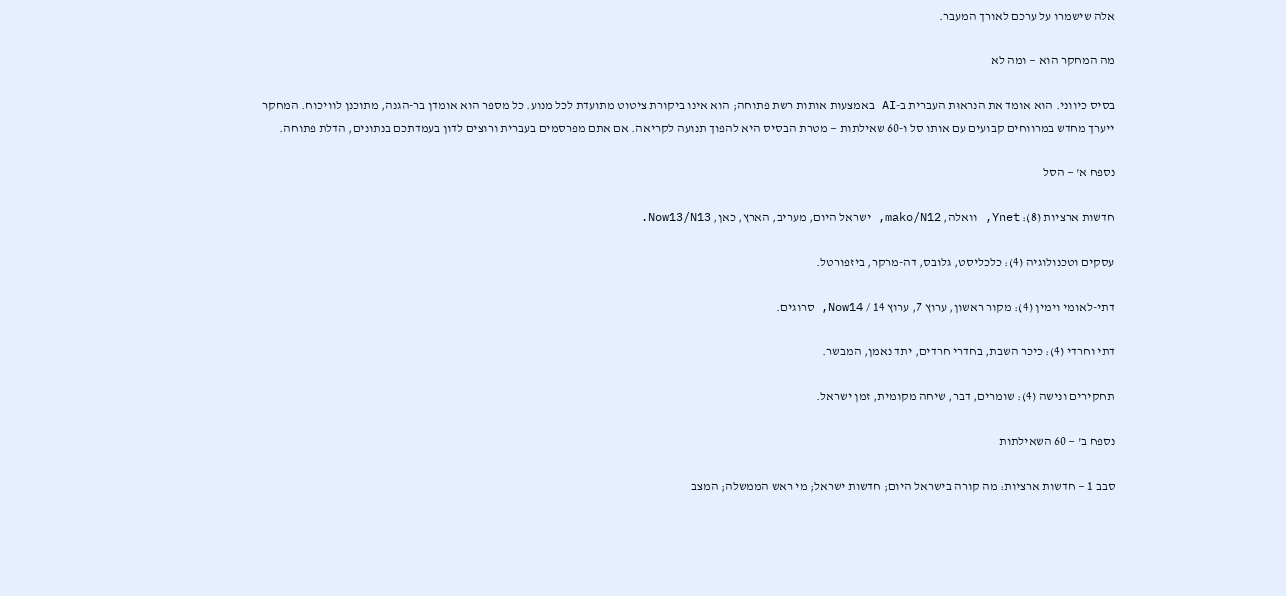אלה שישמרו על ערכם לאורך המעבר.

מה המחקר הוא — ומה לא

בסיס כיווני. הוא אומד את הנראוּת העברית ב-AI באמצעות אותות רשת פתוחה; הוא אינו ביקורת ציטוט מתועדת לכל מנוע. כל מספר הוא אומדן בר-הגנה, מתוכנן לוויכוח. המחקר ייערך מחדש במרווחים קבועים עם אותו סל ו-60 שאילתות — מטרת הבסיס היא להפוך תנועה לקריאה. אם אתם מפרסמים בעברית ורוצים לדון בעמדתכם בנתונים, הדלת פתוחה.

נספח א' — הסל

חדשות ארציות (8): Ynet, וואלה, mako/N12, ישראל היום, מעריב, הארץ, כאן, Now13/N13.

עסקים וטכנולוגיה (4): כלכליסט, גלובס, דה-מרקר, ביזפורטל.

דתי-לאומי וימין (4): מקור ראשון, ערוץ 7, ערוץ 14 / Now14, סרוגים.

דתי וחרדי (4): כיכר השבת, בחדרי חרדים, יתד נאמן, המבשר.

תחקירים ונישה (4): שומרים, דבר, שיחה מקומית, זמן ישראל.

נספח ב' — 60 השאילתות

סבב 1 — חדשות ארציות: מה קורה בישראל היום; חדשות ישראל; מי ראש הממשלה; המצב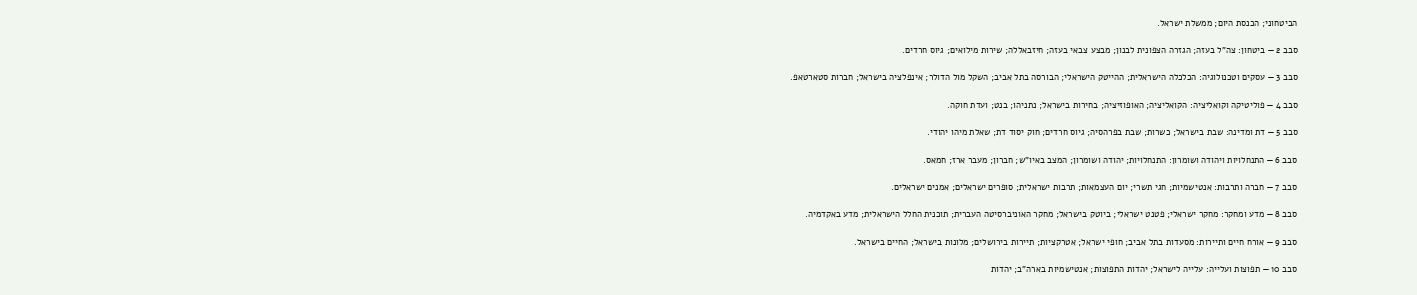הביטחוני; הכנסת היום; ממשלת ישראל.

סבב 2 — ביטחון: צה"ל בעזה; הגזרה הצפונית לבנון; מבצע צבאי בעזה; חיזבאללה; שירות מילואים; גיוס חרדים.

סבב 3 — עסקים וטכנולוגיה: הכלכלה הישראלית; ההייטק הישראלי; הבורסה בתל אביב; השקל מול הדולר; אינפלציה בישראל; חברות סטארטאפ.

סבב 4 — פוליטיקה וקואליציה: הקואליציה; האופוזיציה; בחירות בישראל; נתניהו; בנט; ועדת חוקה.

סבב 5 — דת ומדינה: שבת בישראל; כשרות; שבת בפרהסיה; גיוס חרדים; חוק יסוד דת; שאלת מיהו יהודי.

סבב 6 — התנחלויות ויהודה ושומרון: התנחלויות; יהודה ושומרון; המצב באיו"ש; חברון; מעבר ארז; חמאס.

סבב 7 — חברה ותרבות: אנטישמיות; חגי תשרי; יום העצמאות; תרבות ישראלית; סופרים ישראלים; אמנים ישראלים.

סבב 8 — מדע ומחקר: מחקר ישראלי; פטנט ישראלי; ביוטק בישראל; מחקר האוניברסיטה העברית; תוכנית החלל הישראלית; מדע באקדמיה.

סבב 9 — אורח חיים ותיירות: מסעדות בתל אביב; חופי ישראל; אטרקציות; תיירות בירושלים; מלונות בישראל; החיים בישראל.

סבב 10 — תפוצות ועלייה: עלייה לישראל; יהדות התפוצות; אנטישמיות בארה"ב; יהדות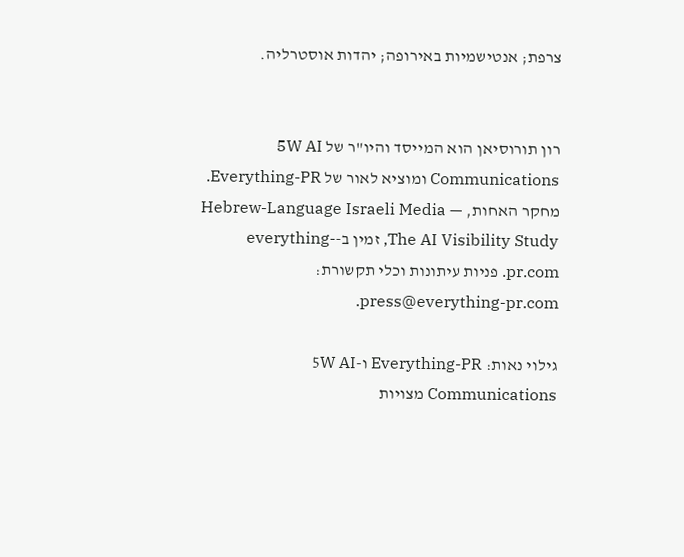צרפת; אנטישמיות באירופה; יהדות אוסטרליה.


רון תורוסיאן הוא המייסד והיו"ר של 5W AI Communications ומוציא לאור של Everything-PR. מחקר האחות, Hebrew-Language Israeli Media — The AI Visibility Study, זמין ב-everything-pr.com. פניות עיתונות וכלי תקשורת: press@everything-pr.com.

גילוי נאות: Everything-PR ו-5W AI Communications מצויות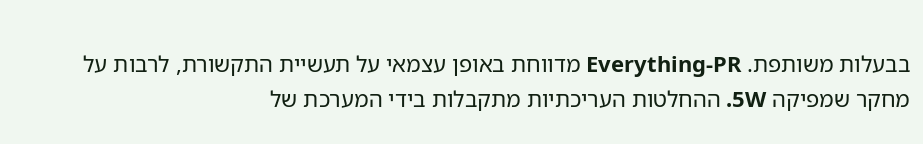בבעלות משותפת. Everything-PR מדווחת באופן עצמאי על תעשיית התקשורת, לרבות על מחקר שמפיקה 5W. ההחלטות העריכתיות מתקבלות בידי המערכת של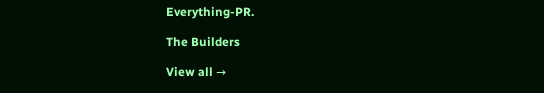Everything-PR.

The Builders

View all →